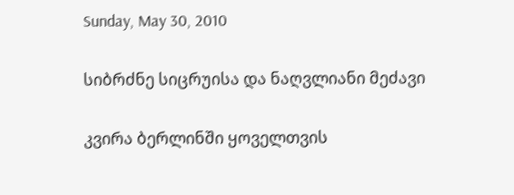Sunday, May 30, 2010

სიბრძნე სიცრუისა და ნაღვლიანი მეძავი

კვირა ბერლინში ყოველთვის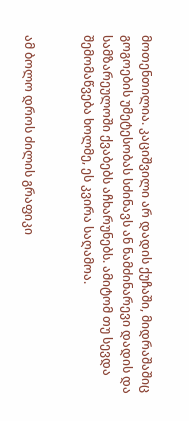მოთენთილია. კაციშვილი არ დადის ქუჩაში, მიდრაშაშიც გოგოების უმეტესობას სძინავს ან ნამძინარევი დადის და სამზარეულოში ქვაბებს აჩხარუნებს. ამიტომ თუ სევდა შემომაწვება ხოლმე, ეს კვირა საღამოა.


ამ ბოლო დროს ძილის გრაფიკი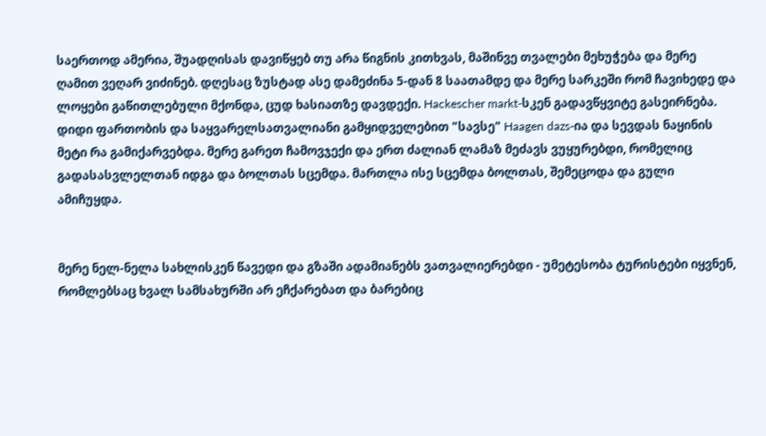საერთოდ ამერია, შუადღისას დავიწყებ თუ არა წიგნის კითხვას, მაშინვე თვალები მეხუჭება და მერე ღამით ვეღარ ვიძინებ. დღესაც ზუსტად ასე დამეძინა 5-დან 8 საათამდე და მერე სარკეში რომ ჩავიხედე და ლოყები გაწითლებული მქონდა, ცუდ ხასიათზე დავდექი. Hackescher markt-სკენ გადავწყვიტე გასეირნება. დიდი ფართობის და საყვარელსათვალიანი გამყიდველებით "სავსე" Haagen dazs-ია და სევდას ნაყინის მეტი რა გამიქარვებდა. მერე გარეთ ჩამოვჯექი და ერთ ძალიან ლამაზ მეძავს ვუყურებდი, რომელიც გადასასვლელთან იდგა და ბოლთას სცემდა. მართლა ისე სცემდა ბოლთას, შემეცოდა და გული ამიჩუყდა.


მერე ნელ-ნელა სახლისკენ წავედი და გზაში ადამიანებს ვათვალიერებდი - უმეტესობა ტურისტები იყვნენ, რომლებსაც ხვალ სამსახურში არ ეჩქარებათ და ბარებიც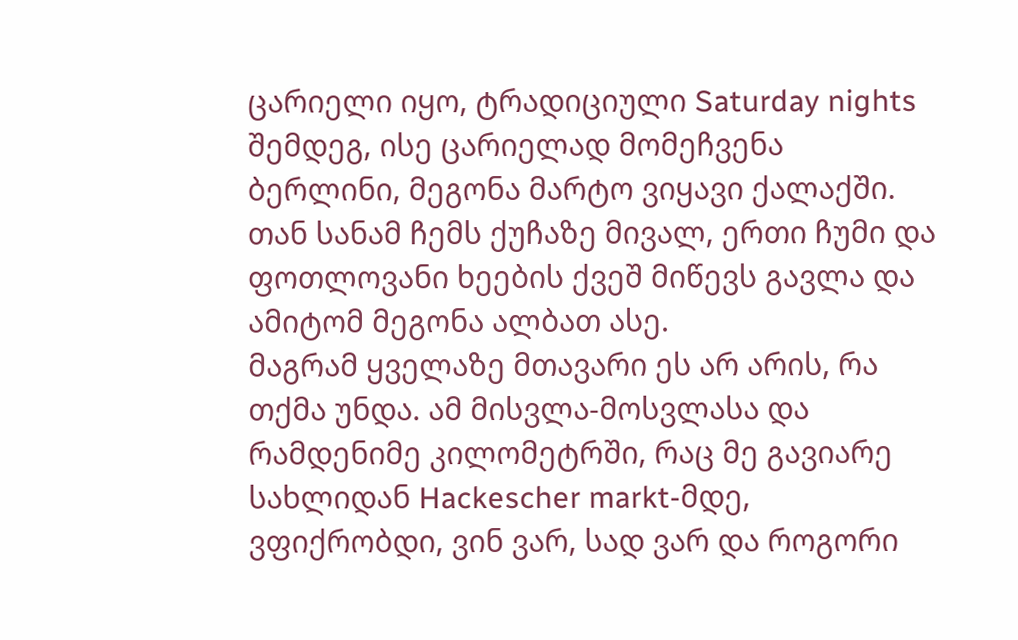ცარიელი იყო, ტრადიციული Saturday nights შემდეგ, ისე ცარიელად მომეჩვენა ბერლინი, მეგონა მარტო ვიყავი ქალაქში. თან სანამ ჩემს ქუჩაზე მივალ, ერთი ჩუმი და ფოთლოვანი ხეების ქვეშ მიწევს გავლა და ამიტომ მეგონა ალბათ ასე.
მაგრამ ყველაზე მთავარი ეს არ არის, რა თქმა უნდა. ამ მისვლა-მოსვლასა და რამდენიმე კილომეტრში, რაც მე გავიარე სახლიდან Hackescher markt-მდე, ვფიქრობდი, ვინ ვარ, სად ვარ და როგორი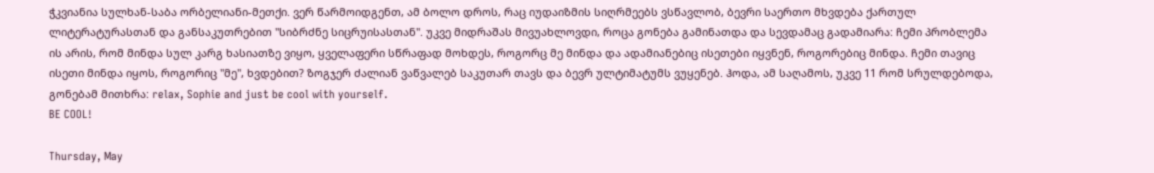ჭკვიანია სულხან-საბა ორბელიანი-მეთქი. ვერ წარმოიდგენთ, ამ ბოლო დროს, რაც იუდაიზმის სიღრმეებს ვსწავლობ, ბევრი საერთო მხვდება ქართულ ლიტერატურასთან და განსაკუთრებით "სიბრძნე სიცრუისასთან". უკვე მიდრაშას მივუახლოვდი, როცა გონება გამინათდა და სევდამაც გადამიარა: ჩემი პრობლემა ის არის, რომ მინდა სულ კარგ ხასიათზე ვიყო, ყველაფერი სწრაფად მოხდეს, როგორც მე მინდა და ადამიანებიც ისეთები იყვნენ, როგორებიც მინდა. ჩემი თავიც ისეთი მინდა იყოს, როგორიც "მე", ხვდებით? ზოგჯერ ძალიან ვაწვალებ საკუთარ თავს და ბევრ ულტიმატუმს ვუყენებ. ჰოდა, ამ საღამოს, უკვე 11 რომ სრულდებოდა, გონებამ მითხრა: relax, Sophie and just be cool with yourself.
BE COOL!

Thursday, May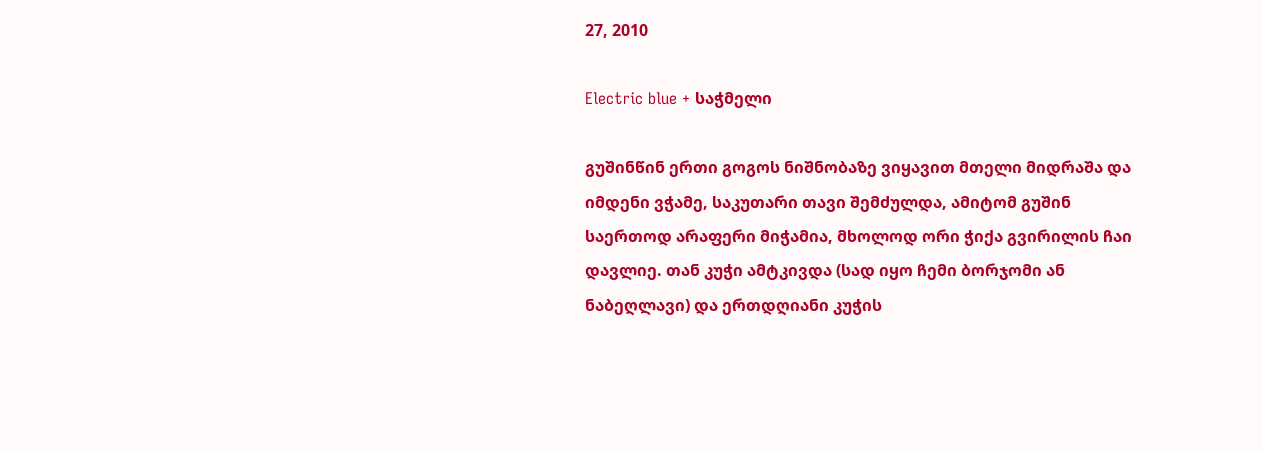27, 2010

Electric blue + საჭმელი

გუშინწინ ერთი გოგოს ნიშნობაზე ვიყავით მთელი მიდრაშა და იმდენი ვჭამე, საკუთარი თავი შემძულდა, ამიტომ გუშინ საერთოდ არაფერი მიჭამია, მხოლოდ ორი ჭიქა გვირილის ჩაი დავლიე. თან კუჭი ამტკივდა (სად იყო ჩემი ბორჯომი ან ნაბეღლავი) და ერთდღიანი კუჭის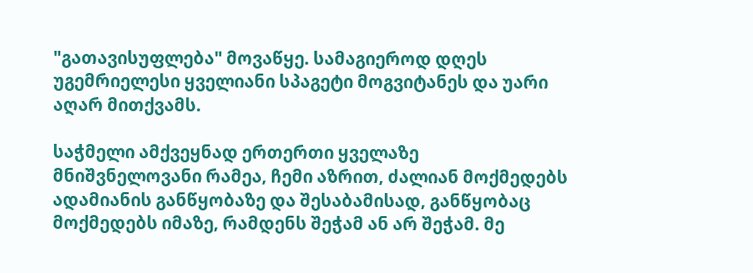"გათავისუფლება" მოვაწყე. სამაგიეროდ დღეს უგემრიელესი ყველიანი სპაგეტი მოგვიტანეს და უარი აღარ მითქვამს.

საჭმელი ამქვეყნად ერთერთი ყველაზე მნიშვნელოვანი რამეა, ჩემი აზრით, ძალიან მოქმედებს ადამიანის განწყობაზე და შესაბამისად, განწყობაც მოქმედებს იმაზე, რამდენს შეჭამ ან არ შეჭამ. მე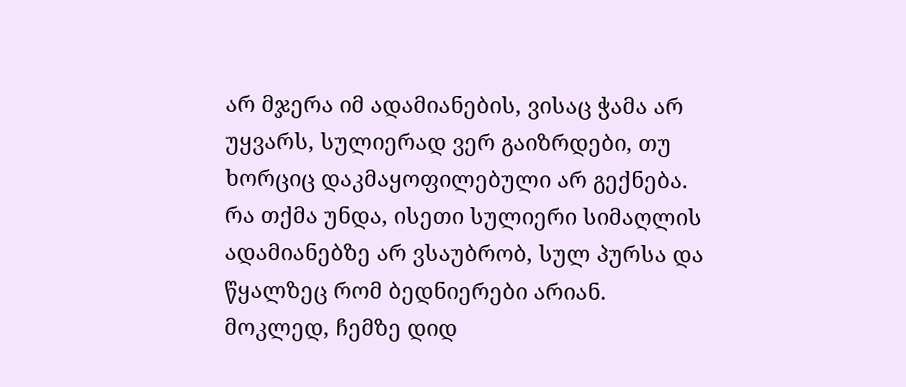არ მჯერა იმ ადამიანების, ვისაც ჭამა არ უყვარს, სულიერად ვერ გაიზრდები, თუ ხორციც დაკმაყოფილებული არ გექნება. რა თქმა უნდა, ისეთი სულიერი სიმაღლის ადამიანებზე არ ვსაუბრობ, სულ პურსა და წყალზეც რომ ბედნიერები არიან. მოკლედ, ჩემზე დიდ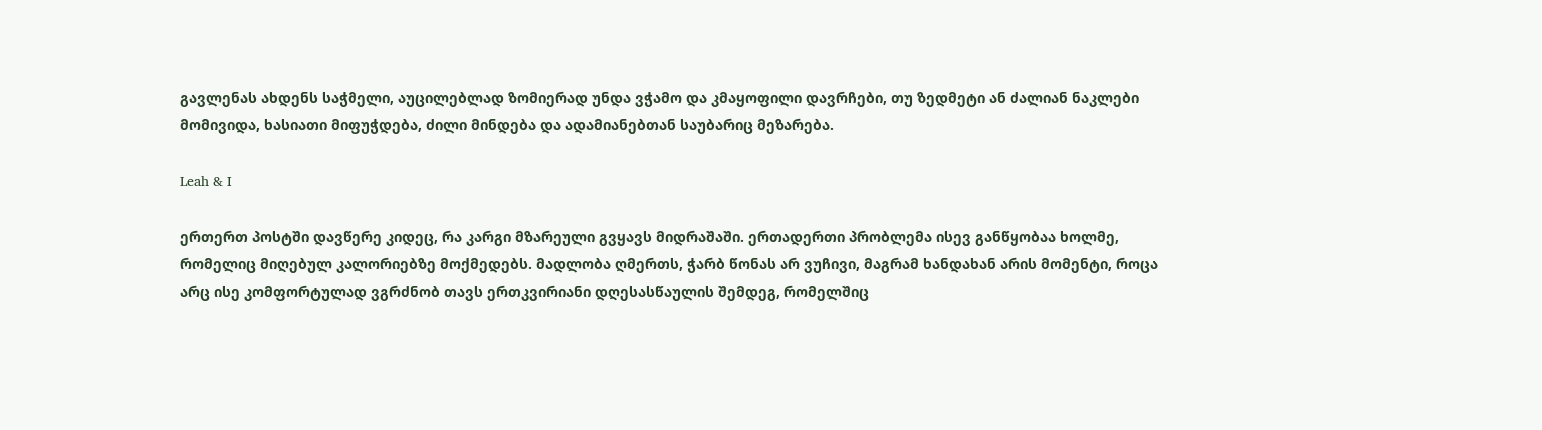გავლენას ახდენს საჭმელი, აუცილებლად ზომიერად უნდა ვჭამო და კმაყოფილი დავრჩები, თუ ზედმეტი ან ძალიან ნაკლები მომივიდა, ხასიათი მიფუჭდება, ძილი მინდება და ადამიანებთან საუბარიც მეზარება.

Leah & I

ერთერთ პოსტში დავწერე კიდეც, რა კარგი მზარეული გვყავს მიდრაშაში. ერთადერთი პრობლემა ისევ განწყობაა ხოლმე, რომელიც მიღებულ კალორიებზე მოქმედებს. მადლობა ღმერთს, ჭარბ წონას არ ვუჩივი, მაგრამ ხანდახან არის მომენტი, როცა არც ისე კომფორტულად ვგრძნობ თავს ერთკვირიანი დღესასწაულის შემდეგ, რომელშიც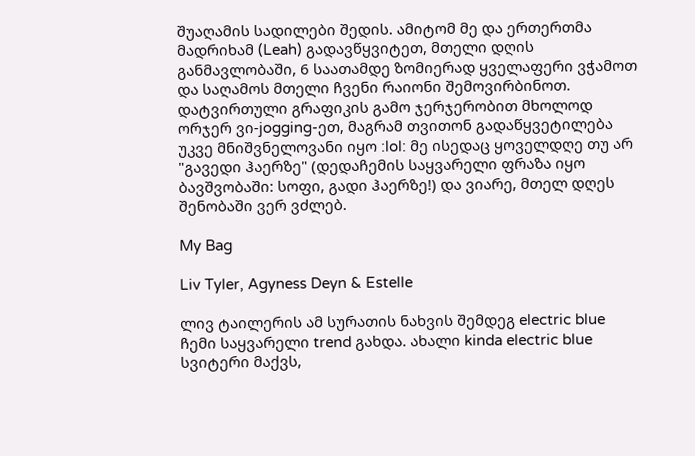შუაღამის სადილები შედის. ამიტომ მე და ერთერთმა მადრიხამ (Leah) გადავწყვიტეთ, მთელი დღის განმავლობაში, 6 საათამდე ზომიერად ყველაფერი ვჭამოთ და საღამოს მთელი ჩვენი რაიონი შემოვირბინოთ. დატვირთული გრაფიკის გამო ჯერჯერობით მხოლოდ ორჯერ ვი-jogging-ეთ, მაგრამ თვითონ გადაწყვეტილება უკვე მნიშვნელოვანი იყო :lol: მე ისედაც ყოველდღე თუ არ "გავედი ჰაერზე" (დედაჩემის საყვარელი ფრაზა იყო ბავშვობაში: სოფი, გადი ჰაერზე!) და ვიარე, მთელ დღეს შენობაში ვერ ვძლებ.

My Bag

Liv Tyler, Agyness Deyn & Estelle

ლივ ტაილერის ამ სურათის ნახვის შემდეგ electric blue ჩემი საყვარელი trend გახდა. ახალი kinda electric blue სვიტერი მაქვს,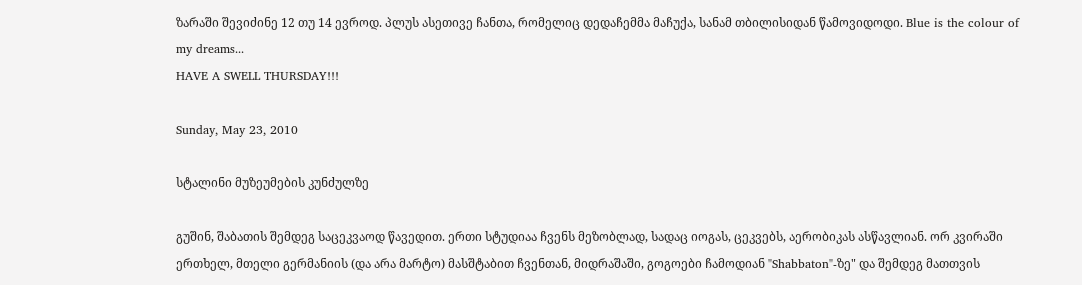ზარაში შევიძინე 12 თუ 14 ევროდ. პლუს ასეთივე ჩანთა, რომელიც დედაჩემმა მაჩუქა, სანამ თბილისიდან წამოვიდოდი. Blue is the colour of my dreams...
HAVE A SWELL THURSDAY!!!

Sunday, May 23, 2010

სტალინი მუზეუმების კუნძულზე

გუშინ, შაბათის შემდეგ საცეკვაოდ წავედით. ერთი სტუდიაა ჩვენს მეზობლად, სადაც იოგას, ცეკვებს, აერობიკას ასწავლიან. ორ კვირაში ერთხელ, მთელი გერმანიის (და არა მარტო) მასშტაბით ჩვენთან, მიდრაშაში, გოგოები ჩამოდიან "Shabbaton"-ზე" და შემდეგ მათთვის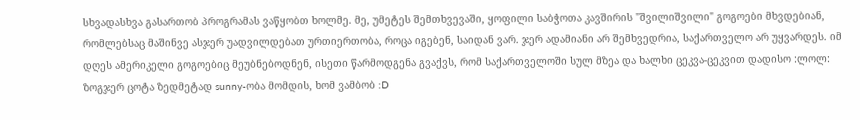სხვადასხვა გასართობ პროგრამას ვაწყობთ ხოლმე. მე, უმეტეს შემთხვევაში, ყოფილი საბჭოთა კავშირის "შვილიშვილი" გოგოები მხვდებიან, რომლებსაც მაშინვე ასჯერ უადვილდებათ ურთიერთობა, როცა იგებენ, საიდან ვარ. ჯერ ადამიანი არ შემხვედრია, საქართველო არ უყვარდეს. იმ დღეს ამერიკელი გოგოებიც მეუბნებოდნენ, ისეთი წარმოდგენა გვაქვს, რომ საქართველოში სულ მზეა და ხალხი ცეკვა-ცეკვით დადისო :ლოლ: ზოგჯერ ცოტა ზედმეტად sunny-ობა მომდის, ხომ ვამბობ :D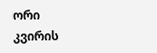ორი კვირის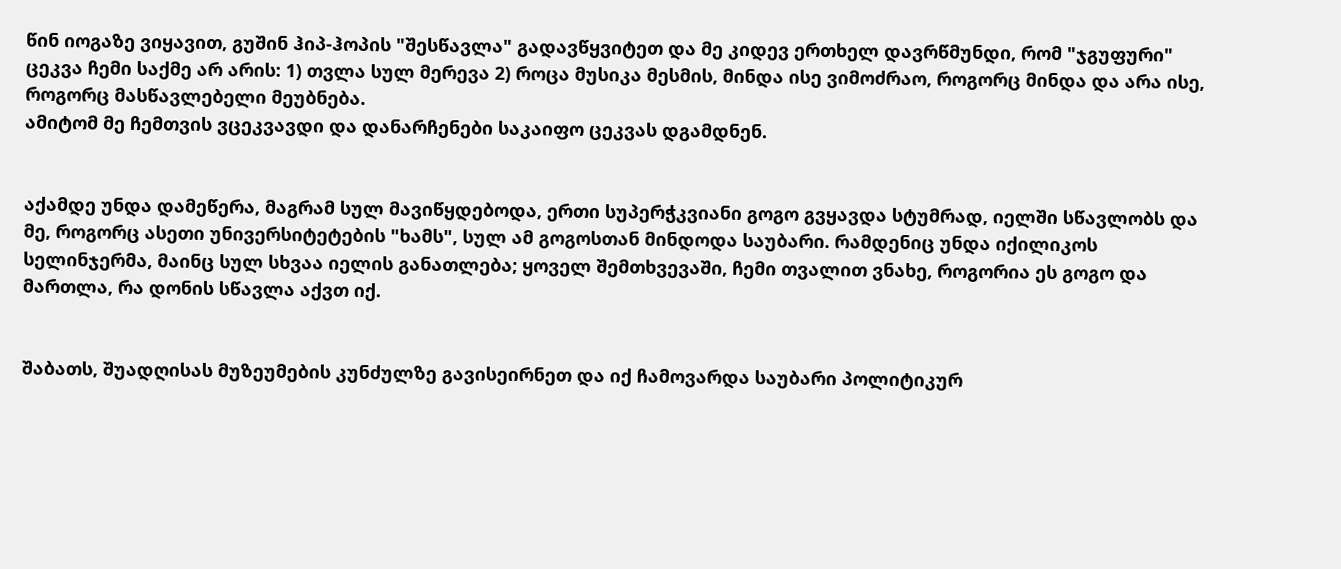წინ იოგაზე ვიყავით, გუშინ ჰიპ-ჰოპის "შესწავლა" გადავწყვიტეთ და მე კიდევ ერთხელ დავრწმუნდი, რომ "ჯგუფური" ცეკვა ჩემი საქმე არ არის: 1) თვლა სულ მერევა 2) როცა მუსიკა მესმის, მინდა ისე ვიმოძრაო, როგორც მინდა და არა ისე, როგორც მასწავლებელი მეუბნება.
ამიტომ მე ჩემთვის ვცეკვავდი და დანარჩენები საკაიფო ცეკვას დგამდნენ.


აქამდე უნდა დამეწერა, მაგრამ სულ მავიწყდებოდა, ერთი სუპერჭკვიანი გოგო გვყავდა სტუმრად, იელში სწავლობს და მე, როგორც ასეთი უნივერსიტეტების "ხამს", სულ ამ გოგოსთან მინდოდა საუბარი. რამდენიც უნდა იქილიკოს სელინჯერმა, მაინც სულ სხვაა იელის განათლება; ყოველ შემთხვევაში, ჩემი თვალით ვნახე, როგორია ეს გოგო და მართლა, რა დონის სწავლა აქვთ იქ.


შაბათს, შუადღისას მუზეუმების კუნძულზე გავისეირნეთ და იქ ჩამოვარდა საუბარი პოლიტიკურ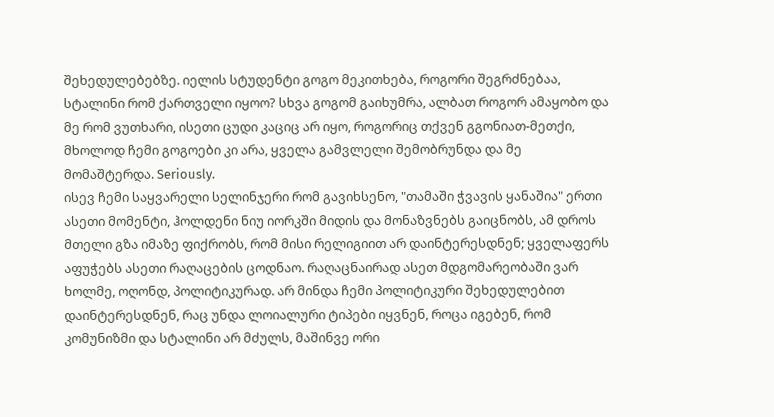შეხედულებებზე. იელის სტუდენტი გოგო მეკითხება, როგორი შეგრძნებაა, სტალინი რომ ქართველი იყოო? სხვა გოგომ გაიხუმრა, ალბათ როგორ ამაყობო და მე რომ ვუთხარი, ისეთი ცუდი კაციც არ იყო, როგორიც თქვენ გგონიათ-მეთქი, მხოლოდ ჩემი გოგოები კი არა, ყველა გამვლელი შემობრუნდა და მე მომაშტერდა. Seriously.
ისევ ჩემი საყვარელი სელინჯერი რომ გავიხსენო, "თამაში ჭვავის ყანაშია" ერთი ასეთი მომენტი, ჰოლდენი ნიუ იორკში მიდის და მონაზვნებს გაიცნობს, ამ დროს მთელი გზა იმაზე ფიქრობს, რომ მისი რელიგიით არ დაინტერესდნენ; ყველაფერს აფუჭებს ასეთი რაღაცების ცოდნაო. რაღაცნაირად ასეთ მდგომარეობაში ვარ ხოლმე, ოღონდ, პოლიტიკურად. არ მინდა ჩემი პოლიტიკური შეხედულებით დაინტერესდნენ, რაც უნდა ლოიალური ტიპები იყვნენ, როცა იგებენ, რომ კომუნიზმი და სტალინი არ მძულს, მაშინვე ორი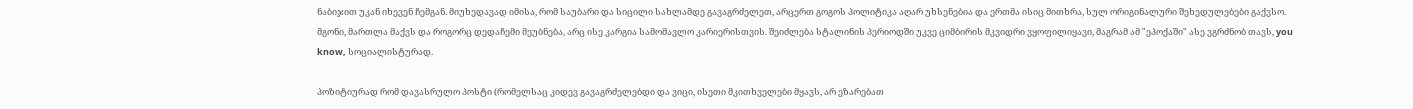ნაბიჯით უკან იხევენ ჩემგან. მიუხედავად იმისა, რომ საუბარი და სიცილი სახლამდე გავაგრძელეთ, არცერთ გოგოს პოლიტიკა აღარ უხსენებია და ერთმა ისიც მითხრა, სულ ორიგინალური შეხედულებები გაქვსო. მგონი, მართლა მაქვს და როგორც დედაჩემი მეუბნება, არც ისე კარგია სამომავლო კარიერისთვის. შეიძლება სტალინის პერიოდში უკვე ციმბირის მკვიდრი ვყოფილიყავი, მაგრამ ამ "ეპოქაში" ასე ვგრძნობ თავს, you know, სოციალისტურად.

პოზიტიურად რომ დავასრულო პოსტი (რომელსაც კიდევ გავაგრძელებდი და ვიცი, ისეთი მკითხველები მყავს, არ ეზარებათ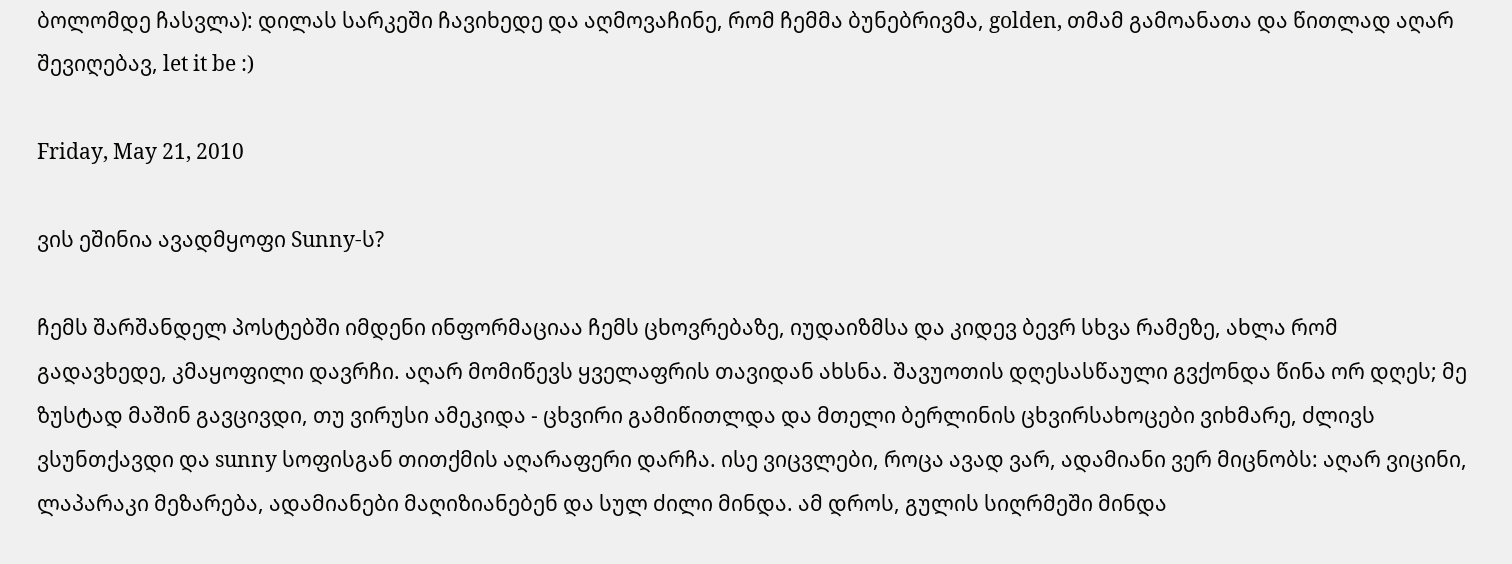ბოლომდე ჩასვლა): დილას სარკეში ჩავიხედე და აღმოვაჩინე, რომ ჩემმა ბუნებრივმა, golden, თმამ გამოანათა და წითლად აღარ შევიღებავ, let it be :)

Friday, May 21, 2010

ვის ეშინია ავადმყოფი Sunny-ს?

ჩემს შარშანდელ პოსტებში იმდენი ინფორმაციაა ჩემს ცხოვრებაზე, იუდაიზმსა და კიდევ ბევრ სხვა რამეზე, ახლა რომ გადავხედე, კმაყოფილი დავრჩი. აღარ მომიწევს ყველაფრის თავიდან ახსნა. შავუოთის დღესასწაული გვქონდა წინა ორ დღეს; მე ზუსტად მაშინ გავცივდი, თუ ვირუსი ამეკიდა - ცხვირი გამიწითლდა და მთელი ბერლინის ცხვირსახოცები ვიხმარე, ძლივს ვსუნთქავდი და sunny სოფისგან თითქმის აღარაფერი დარჩა. ისე ვიცვლები, როცა ავად ვარ, ადამიანი ვერ მიცნობს: აღარ ვიცინი, ლაპარაკი მეზარება, ადამიანები მაღიზიანებენ და სულ ძილი მინდა. ამ დროს, გულის სიღრმეში მინდა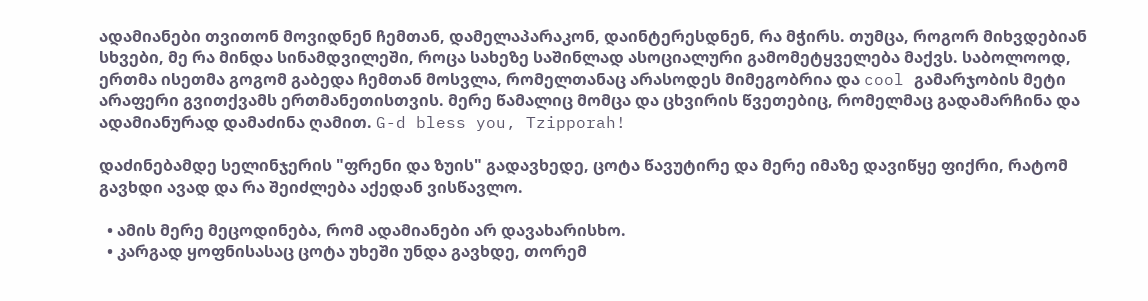ადამიანები თვითონ მოვიდნენ ჩემთან, დამელაპარაკონ, დაინტერესდნენ, რა მჭირს. თუმცა, როგორ მიხვდებიან სხვები, მე რა მინდა სინამდვილეში, როცა სახეზე საშინლად ასოციალური გამომეტყველება მაქვს. საბოლოოდ, ერთმა ისეთმა გოგომ გაბედა ჩემთან მოსვლა, რომელთანაც არასოდეს მიმეგობრია და cool გამარჯობის მეტი არაფერი გვითქვამს ერთმანეთისთვის. მერე წამალიც მომცა და ცხვირის წვეთებიც, რომელმაც გადამარჩინა და ადამიანურად დამაძინა ღამით. G-d bless you, Tzipporah!

დაძინებამდე სელინჯერის "ფრენი და ზუის" გადავხედე, ცოტა წავუტირე და მერე იმაზე დავიწყე ფიქრი, რატომ გავხდი ავად და რა შეიძლება აქედან ვისწავლო.

  • ამის მერე მეცოდინება, რომ ადამიანები არ დავახარისხო.
  • კარგად ყოფნისასაც ცოტა უხეში უნდა გავხდე, თორემ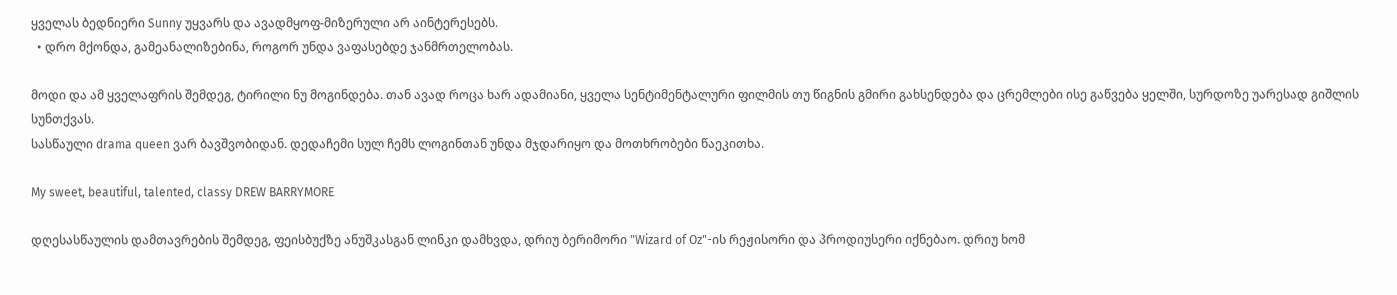ყველას ბედნიერი Sunny უყვარს და ავადმყოფ-მიზერული არ აინტერესებს.
  • დრო მქონდა, გამეანალიზებინა, როგორ უნდა ვაფასებდე ჯანმრთელობას.

მოდი და ამ ყველაფრის შემდეგ, ტირილი ნუ მოგინდება. თან ავად როცა ხარ ადამიანი, ყველა სენტიმენტალური ფილმის თუ წიგნის გმირი გახსენდება და ცრემლები ისე გაწვება ყელში, სურდოზე უარესად გიშლის სუნთქვას.
სასწაული drama queen ვარ ბავშვობიდან. დედაჩემი სულ ჩემს ლოგინთან უნდა მჯდარიყო და მოთხრობები წაეკითხა.

My sweet, beautiful, talented, classy DREW BARRYMORE

დღესასწაულის დამთავრების შემდეგ, ფეისბუქზე ანუშკასგან ლინკი დამხვდა, დრიუ ბერიმორი "Wizard of Oz"-ის რეჟისორი და პროდიუსერი იქნებაო. დრიუ ხომ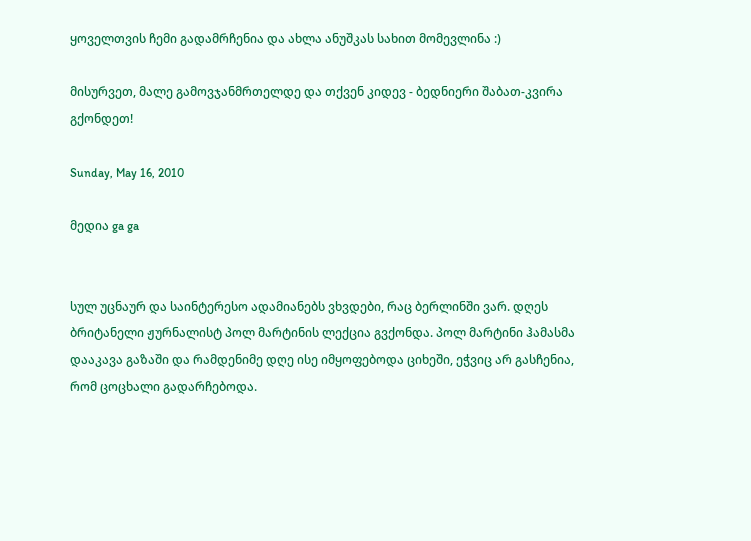ყოველთვის ჩემი გადამრჩენია და ახლა ანუშკას სახით მომევლინა :)

მისურვეთ, მალე გამოვჯანმრთელდე და თქვენ კიდევ - ბედნიერი შაბათ-კვირა გქონდეთ!

Sunday, May 16, 2010

მედია ga ga


სულ უცნაურ და საინტერესო ადამიანებს ვხვდები, რაც ბერლინში ვარ. დღეს ბრიტანელი ჟურნალისტ პოლ მარტინის ლექცია გვქონდა. პოლ მარტინი ჰამასმა დააკავა გაზაში და რამდენიმე დღე ისე იმყოფებოდა ციხეში, ეჭვიც არ გასჩენია, რომ ცოცხალი გადარჩებოდა.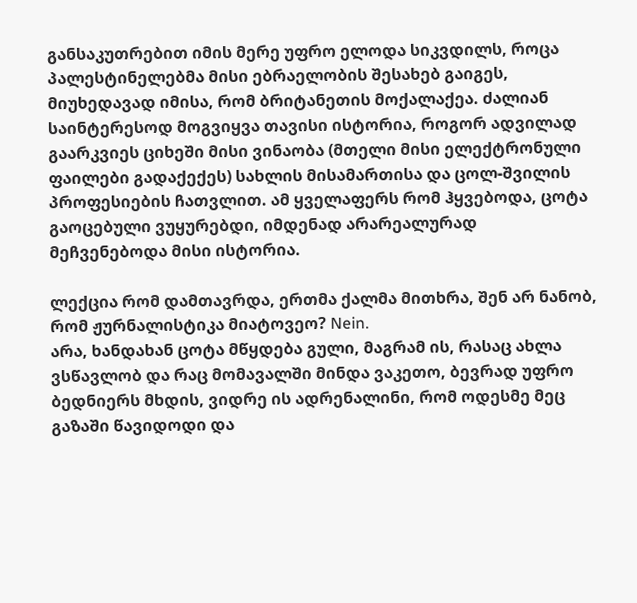განსაკუთრებით იმის მერე უფრო ელოდა სიკვდილს, როცა პალესტინელებმა მისი ებრაელობის შესახებ გაიგეს, მიუხედავად იმისა, რომ ბრიტანეთის მოქალაქეა. ძალიან საინტერესოდ მოგვიყვა თავისი ისტორია, როგორ ადვილად გაარკვიეს ციხეში მისი ვინაობა (მთელი მისი ელექტრონული ფაილები გადაქექეს) სახლის მისამართისა და ცოლ-შვილის პროფესიების ჩათვლით. ამ ყველაფერს რომ ჰყვებოდა, ცოტა გაოცებული ვუყურებდი, იმდენად არარეალურად მეჩვენებოდა მისი ისტორია.

ლექცია რომ დამთავრდა, ერთმა ქალმა მითხრა, შენ არ ნანობ, რომ ჟურნალისტიკა მიატოვეო? Nein.
არა, ხანდახან ცოტა მწყდება გული, მაგრამ ის, რასაც ახლა ვსწავლობ და რაც მომავალში მინდა ვაკეთო, ბევრად უფრო ბედნიერს მხდის, ვიდრე ის ადრენალინი, რომ ოდესმე მეც გაზაში წავიდოდი და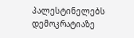პალესტინელებს დემოკრატიაზე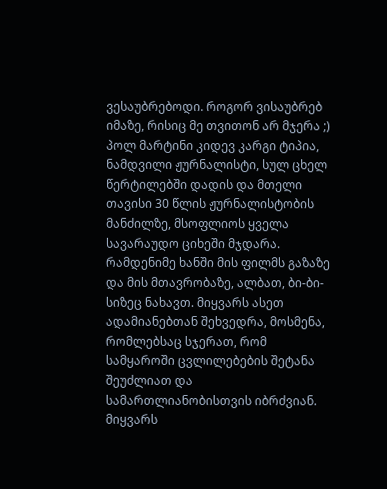ვესაუბრებოდი. როგორ ვისაუბრებ იმაზე, რისიც მე თვითონ არ მჯერა ;) პოლ მარტინი კიდევ კარგი ტიპია, ნამდვილი ჟურნალისტი, სულ ცხელ წერტილებში დადის და მთელი თავისი 30 წლის ჟურნალისტობის მანძილზე, მსოფლიოს ყველა სავარაუდო ციხეში მჯდარა. რამდენიმე ხანში მის ფილმს გაზაზე და მის მთავრობაზე, ალბათ, ბი-ბი-სიზეც ნახავთ. მიყვარს ასეთ ადამიანებთან შეხვედრა, მოსმენა, რომლებსაც სჯერათ, რომ სამყაროში ცვლილებების შეტანა შეუძლიათ და სამართლიანობისთვის იბრძვიან. მიყვარს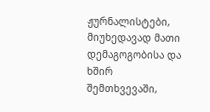ჟურნალისტები, მიუხედავად მათი დემაგოგობისა და ხშირ შემთხვევაში,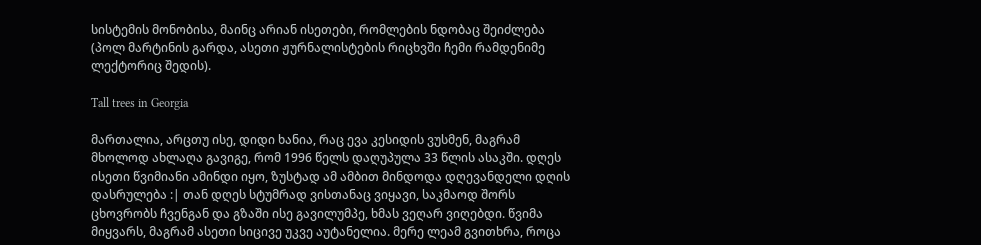სისტემის მონობისა, მაინც არიან ისეთები, რომლების ნდობაც შეიძლება (პოლ მარტინის გარდა, ასეთი ჟურნალისტების რიცხვში ჩემი რამდენიმე ლექტორიც შედის).

Tall trees in Georgia

მართალია, არცთუ ისე, დიდი ხანია, რაც ევა კესიდის ვუსმენ, მაგრამ მხოლოდ ახლაღა გავიგე, რომ 1996 წელს დაღუპულა 33 წლის ასაკში. დღეს ისეთი წვიმიანი ამინდი იყო, ზუსტად ამ ამბით მინდოდა დღევანდელი დღის დასრულება :| თან დღეს სტუმრად ვისთანაც ვიყავი, საკმაოდ შორს ცხოვრობს ჩვენგან და გზაში ისე გავილუმპე, ხმას ვეღარ ვიღებდი. წვიმა მიყვარს, მაგრამ ასეთი სიცივე უკვე აუტანელია. მერე ლეამ გვითხრა, როცა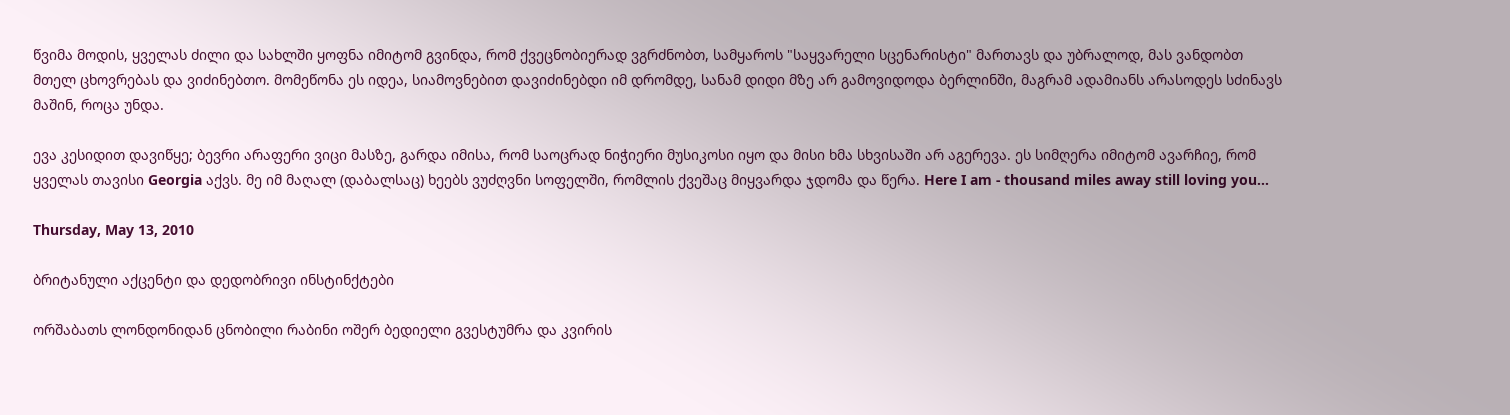წვიმა მოდის, ყველას ძილი და სახლში ყოფნა იმიტომ გვინდა, რომ ქვეცნობიერად ვგრძნობთ, სამყაროს "საყვარელი სცენარისტი" მართავს და უბრალოდ, მას ვანდობთ მთელ ცხოვრებას და ვიძინებთო. მომეწონა ეს იდეა, სიამოვნებით დავიძინებდი იმ დრომდე, სანამ დიდი მზე არ გამოვიდოდა ბერლინში, მაგრამ ადამიანს არასოდეს სძინავს მაშინ, როცა უნდა.

ევა კესიდით დავიწყე; ბევრი არაფერი ვიცი მასზე, გარდა იმისა, რომ საოცრად ნიჭიერი მუსიკოსი იყო და მისი ხმა სხვისაში არ აგერევა. ეს სიმღერა იმიტომ ავარჩიე, რომ ყველას თავისი Georgia აქვს. მე იმ მაღალ (დაბალსაც) ხეებს ვუძღვნი სოფელში, რომლის ქვეშაც მიყვარდა ჯდომა და წერა. Here I am - thousand miles away still loving you...

Thursday, May 13, 2010

ბრიტანული აქცენტი და დედობრივი ინსტინქტები

ორშაბათს ლონდონიდან ცნობილი რაბინი ოშერ ბედიელი გვესტუმრა და კვირის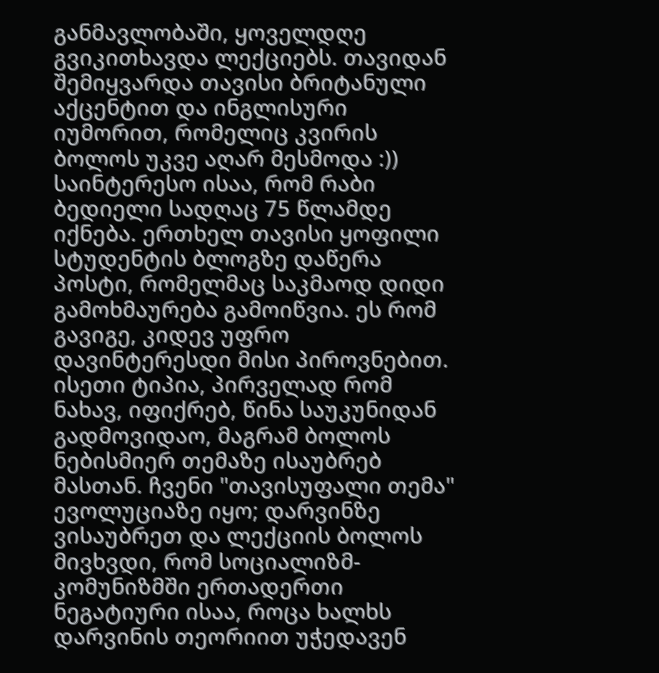განმავლობაში, ყოველდღე გვიკითხავდა ლექციებს. თავიდან შემიყვარდა თავისი ბრიტანული აქცენტით და ინგლისური იუმორით, რომელიც კვირის ბოლოს უკვე აღარ მესმოდა :)) საინტერესო ისაა, რომ რაბი ბედიელი სადღაც 75 წლამდე იქნება. ერთხელ თავისი ყოფილი სტუდენტის ბლოგზე დაწერა პოსტი, რომელმაც საკმაოდ დიდი გამოხმაურება გამოიწვია. ეს რომ გავიგე, კიდევ უფრო დავინტერესდი მისი პიროვნებით. ისეთი ტიპია, პირველად რომ ნახავ, იფიქრებ, წინა საუკუნიდან გადმოვიდაო, მაგრამ ბოლოს ნებისმიერ თემაზე ისაუბრებ მასთან. ჩვენი "თავისუფალი თემა" ევოლუციაზე იყო; დარვინზე ვისაუბრეთ და ლექციის ბოლოს მივხვდი, რომ სოციალიზმ-კომუნიზმში ერთადერთი ნეგატიური ისაა, როცა ხალხს დარვინის თეორიით უჭედავენ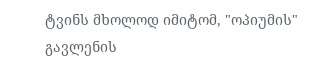ტვინს მხოლოდ იმიტომ, "ოპიუმის" გავლენის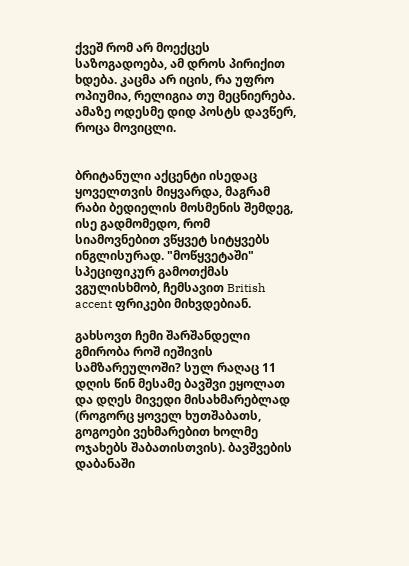ქვეშ რომ არ მოექცეს საზოგადოება, ამ დროს პირიქით ხდება. კაცმა არ იცის, რა უფრო ოპიუმია, რელიგია თუ მეცნიერება. ამაზე ოდესმე დიდ პოსტს დავწერ, როცა მოვიცლი.


ბრიტანული აქცენტი ისედაც ყოველთვის მიყვარდა, მაგრამ რაბი ბედიელის მოსმენის შემდეგ, ისე გადმომედო, რომ სიამოვნებით ვწყვეტ სიტყვებს ინგლისურად. "მოწყვეტაში" სპეციფიკურ გამოთქმას ვგულისხმობ, ჩემსავით British accent ფრიკები მიხვდებიან.

გახსოვთ ჩემი შარშანდელი გმირობა როშ იეშივის სამზარეულოში? სულ რაღაც 11 დღის წინ მესამე ბავშვი ეყოლათ და დღეს მივედი მისახმარებლად (როგორც ყოველ ხუთშაბათს, გოგოები ვეხმარებით ხოლმე ოჯახებს შაბათისთვის). ბავშვების დაბანაში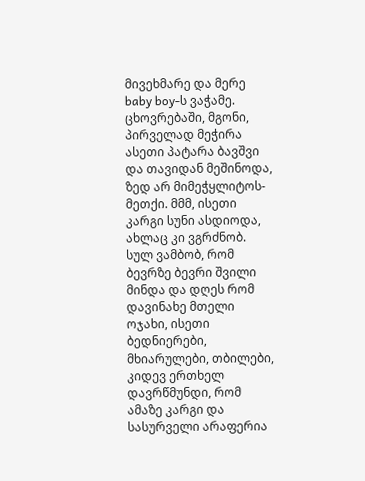მივეხმარე და მერე baby boy-ს ვაჭამე. ცხოვრებაში, მგონი, პირველად მეჭირა ასეთი პატარა ბავშვი და თავიდან მეშინოდა, ზედ არ მიმეჭყლიტოს-მეთქი. მმმ, ისეთი კარგი სუნი ასდიოდა, ახლაც კი ვგრძნობ. სულ ვამბობ, რომ ბევრზე ბევრი შვილი მინდა და დღეს რომ დავინახე მთელი ოჯახი, ისეთი ბედნიერები, მხიარულები, თბილები, კიდევ ერთხელ დავრწმუნდი, რომ ამაზე კარგი და სასურველი არაფერია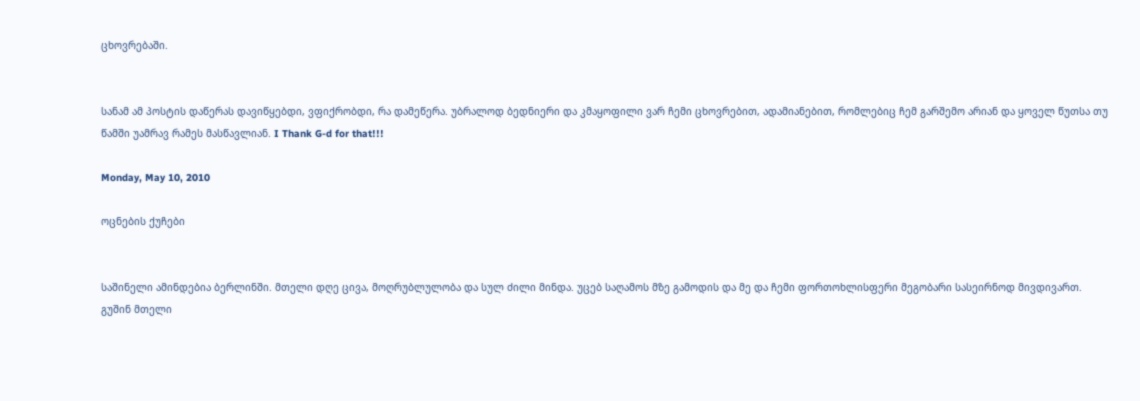ცხოვრებაში.


სანამ ამ პოსტის დაწერას დავიწყებდი, ვფიქრობდი, რა დამეწერა. უბრალოდ ბედნიერი და კმაყოფილი ვარ ჩემი ცხოვრებით, ადამიანებით, რომლებიც ჩემ გარშემო არიან და ყოველ წუთსა თუ წამში უამრავ რამეს მასწავლიან. I Thank G-d for that!!!

Monday, May 10, 2010

ოცნების ქუჩები


საშინელი ამინდებია ბერლინში. მთელი დღე ცივა, მოღრუბლულობა და სულ ძილი მინდა. უცებ საღამოს მზე გამოდის და მე და ჩემი ფორთოხლისფერი მეგობარი სასეირნოდ მივდივართ. გუშინ მთელი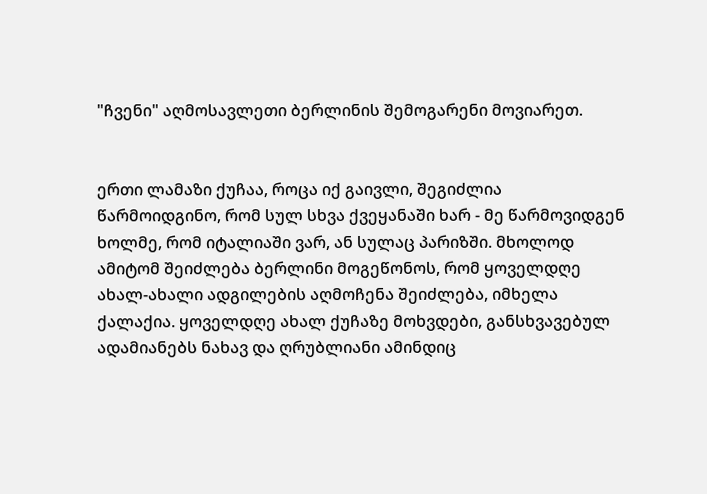"ჩვენი" აღმოსავლეთი ბერლინის შემოგარენი მოვიარეთ.


ერთი ლამაზი ქუჩაა, როცა იქ გაივლი, შეგიძლია წარმოიდგინო, რომ სულ სხვა ქვეყანაში ხარ - მე წარმოვიდგენ ხოლმე, რომ იტალიაში ვარ, ან სულაც პარიზში. მხოლოდ ამიტომ შეიძლება ბერლინი მოგეწონოს, რომ ყოველდღე ახალ-ახალი ადგილების აღმოჩენა შეიძლება, იმხელა ქალაქია. ყოველდღე ახალ ქუჩაზე მოხვდები, განსხვავებულ ადამიანებს ნახავ და ღრუბლიანი ამინდიც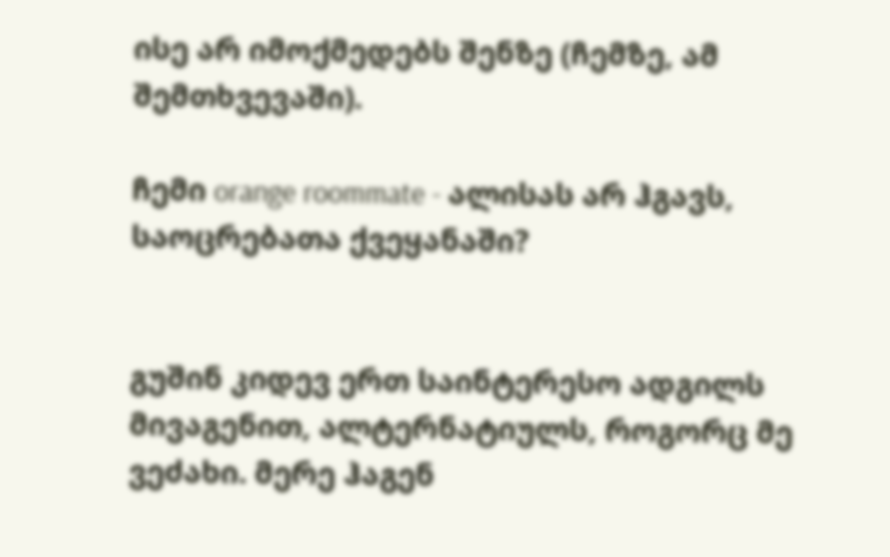ისე არ იმოქმედებს შენზე (ჩემზე, ამ შემთხვევაში).

ჩემი orange roommate - ალისას არ ჰგავს, საოცრებათა ქვეყანაში?


გუშინ კიდევ ერთ საინტერესო ადგილს მივაგენით, ალტერნატიულს, როგორც მე ვეძახი. მერე ჰაგენ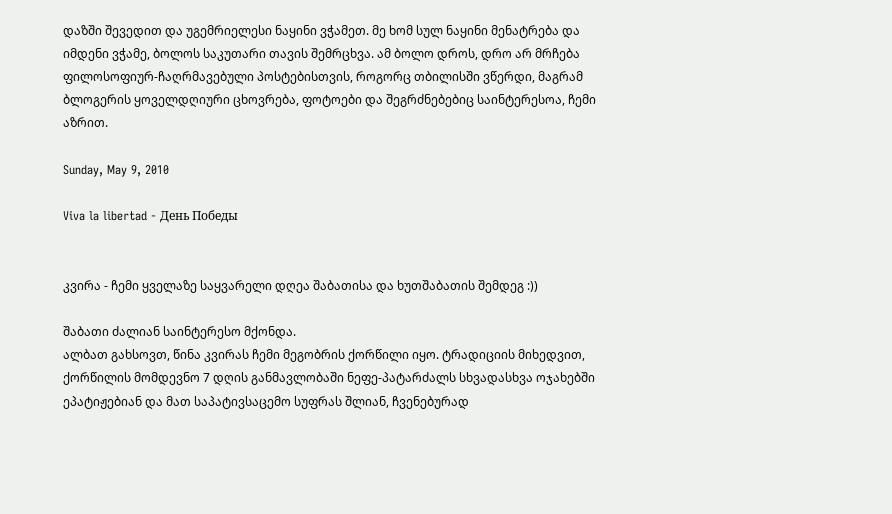დაზში შევედით და უგემრიელესი ნაყინი ვჭამეთ. მე ხომ სულ ნაყინი მენატრება და იმდენი ვჭამე, ბოლოს საკუთარი თავის შემრცხვა. ამ ბოლო დროს, დრო არ მრჩება ფილოსოფიურ-ჩაღრმავებული პოსტებისთვის, როგორც თბილისში ვწერდი, მაგრამ ბლოგერის ყოველდღიური ცხოვრება, ფოტოები და შეგრძნებებიც საინტერესოა, ჩემი აზრით.

Sunday, May 9, 2010

Viva la libertad - День Победы


კვირა - ჩემი ყველაზე საყვარელი დღეა შაბათისა და ხუთშაბათის შემდეგ :))

შაბათი ძალიან საინტერესო მქონდა.
ალბათ გახსოვთ, წინა კვირას ჩემი მეგობრის ქორწილი იყო. ტრადიციის მიხედვით, ქორწილის მომდევნო 7 დღის განმავლობაში ნეფე-პატარძალს სხვადასხვა ოჯახებში ეპატიჟებიან და მათ საპატივსაცემო სუფრას შლიან, ჩვენებურად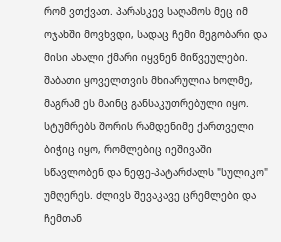რომ ვთქვათ. პარასკევ საღამოს მეც იმ ოჯახში მოვხვდი, სადაც ჩემი მეგობარი და მისი ახალი ქმარი იყვნენ მიწვეულები. შაბათი ყოველთვის მხიარულია ხოლმე, მაგრამ ეს მაინც განსაკუთრებული იყო. სტუმრებს შორის რამდენიმე ქართველი ბიჭიც იყო, რომლებიც იეშივაში სწავლობენ და ნეფე-პატარძალს "სულიკო" უმღერეს. ძლივს შევაკავე ცრემლები და ჩემთან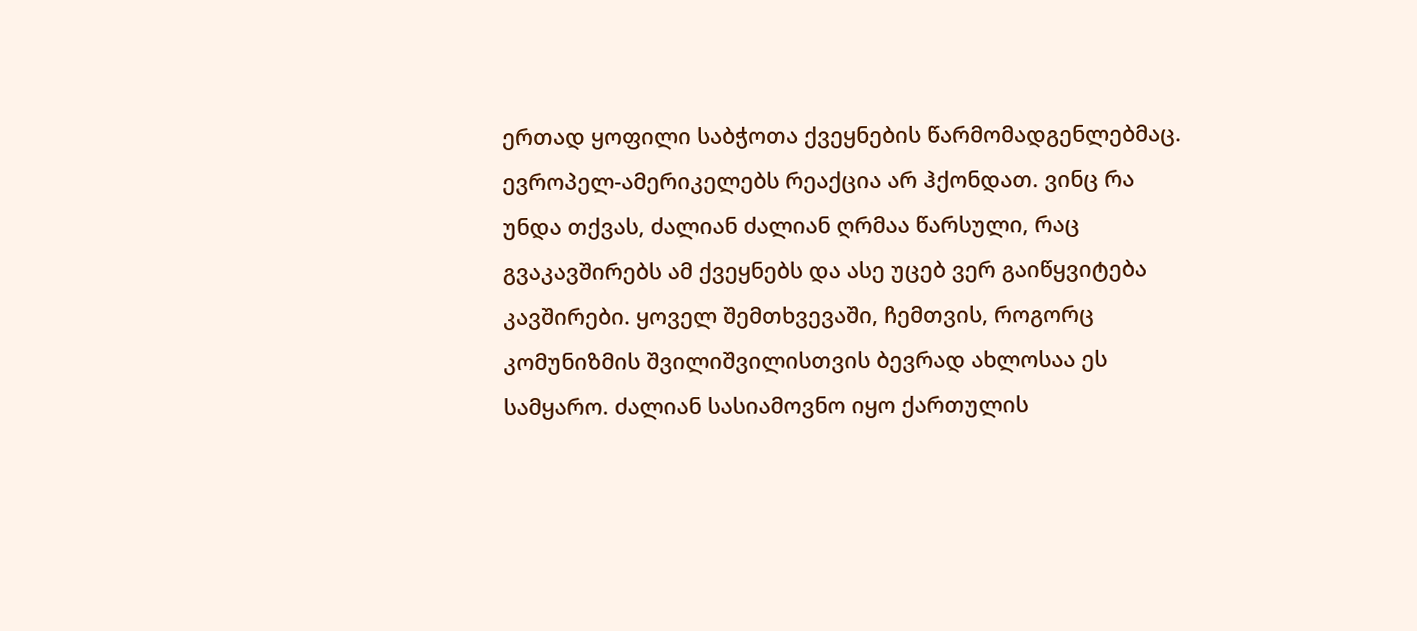ერთად ყოფილი საბჭოთა ქვეყნების წარმომადგენლებმაც. ევროპელ-ამერიკელებს რეაქცია არ ჰქონდათ. ვინც რა უნდა თქვას, ძალიან ძალიან ღრმაა წარსული, რაც გვაკავშირებს ამ ქვეყნებს და ასე უცებ ვერ გაიწყვიტება კავშირები. ყოველ შემთხვევაში, ჩემთვის, როგორც კომუნიზმის შვილიშვილისთვის ბევრად ახლოსაა ეს სამყარო. ძალიან სასიამოვნო იყო ქართულის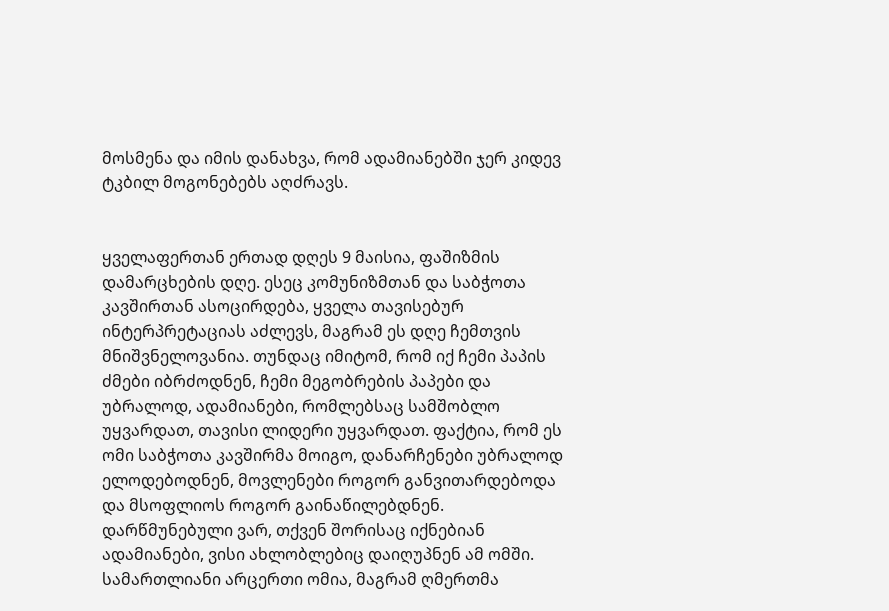მოსმენა და იმის დანახვა, რომ ადამიანებში ჯერ კიდევ ტკბილ მოგონებებს აღძრავს.


ყველაფერთან ერთად დღეს 9 მაისია, ფაშიზმის დამარცხების დღე. ესეც კომუნიზმთან და საბჭოთა კავშირთან ასოცირდება, ყველა თავისებურ ინტერპრეტაციას აძლევს, მაგრამ ეს დღე ჩემთვის მნიშვნელოვანია. თუნდაც იმიტომ, რომ იქ ჩემი პაპის ძმები იბრძოდნენ, ჩემი მეგობრების პაპები და უბრალოდ, ადამიანები, რომლებსაც სამშობლო უყვარდათ, თავისი ლიდერი უყვარდათ. ფაქტია, რომ ეს ომი საბჭოთა კავშირმა მოიგო, დანარჩენები უბრალოდ ელოდებოდნენ, მოვლენები როგორ განვითარდებოდა და მსოფლიოს როგორ გაინაწილებდნენ. დარწმუნებული ვარ, თქვენ შორისაც იქნებიან ადამიანები, ვისი ახლობლებიც დაიღუპნენ ამ ომში. სამართლიანი არცერთი ომია, მაგრამ ღმერთმა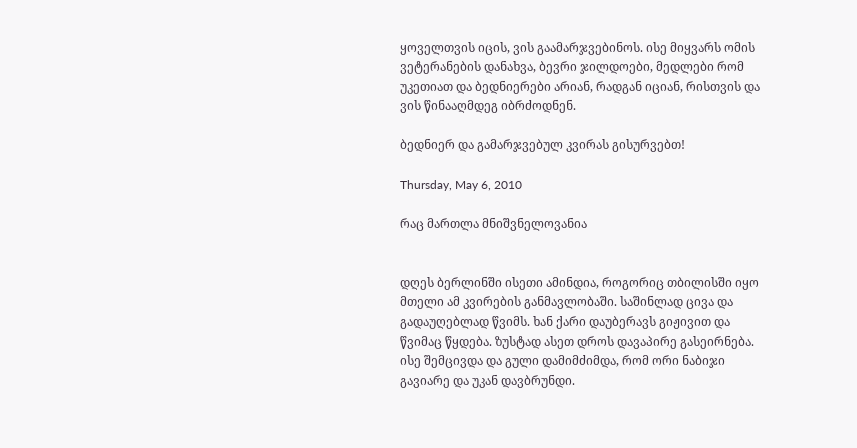ყოველთვის იცის, ვის გაამარჯვებინოს. ისე მიყვარს ომის ვეტერანების დანახვა, ბევრი ჯილდოები, მედლები რომ უკეთიათ და ბედნიერები არიან, რადგან იციან, რისთვის და ვის წინააღმდეგ იბრძოდნენ.

ბედნიერ და გამარჯვებულ კვირას გისურვებთ!

Thursday, May 6, 2010

რაც მართლა მნიშვნელოვანია


დღეს ბერლინში ისეთი ამინდია, როგორიც თბილისში იყო მთელი ამ კვირების განმავლობაში. საშინლად ცივა და გადაუღებლად წვიმს. ხან ქარი დაუბერავს გიჟივით და წვიმაც წყდება. ზუსტად ასეთ დროს დავაპირე გასეირნება. ისე შემცივდა და გული დამიმძიმდა, რომ ორი ნაბიჯი გავიარე და უკან დავბრუნდი.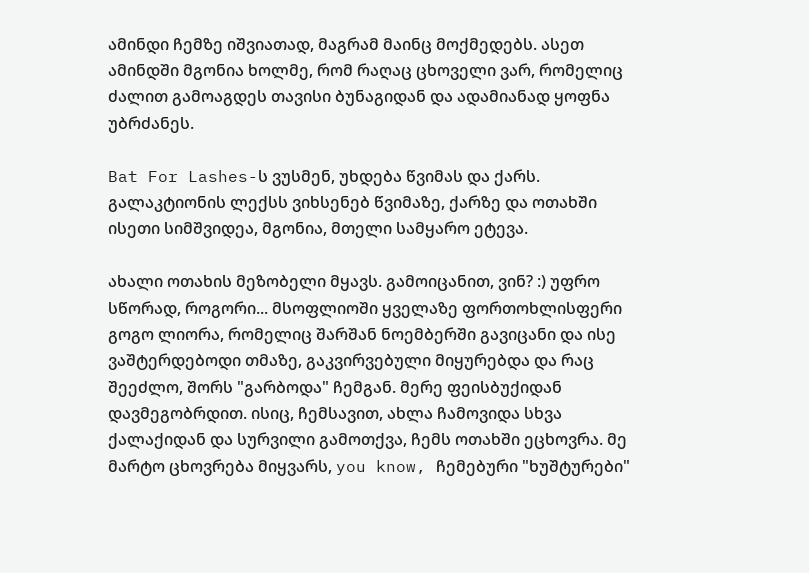ამინდი ჩემზე იშვიათად, მაგრამ მაინც მოქმედებს. ასეთ ამინდში მგონია ხოლმე, რომ რაღაც ცხოველი ვარ, რომელიც ძალით გამოაგდეს თავისი ბუნაგიდან და ადამიანად ყოფნა უბრძანეს.

Bat For Lashes-ს ვუსმენ, უხდება წვიმას და ქარს. გალაკტიონის ლექსს ვიხსენებ წვიმაზე, ქარზე და ოთახში ისეთი სიმშვიდეა, მგონია, მთელი სამყარო ეტევა.

ახალი ოთახის მეზობელი მყავს. გამოიცანით, ვინ? :) უფრო სწორად, როგორი... მსოფლიოში ყველაზე ფორთოხლისფერი გოგო ლიორა, რომელიც შარშან ნოემბერში გავიცანი და ისე ვაშტერდებოდი თმაზე, გაკვირვებული მიყურებდა და რაც შეეძლო, შორს "გარბოდა" ჩემგან. მერე ფეისბუქიდან დავმეგობრდით. ისიც, ჩემსავით, ახლა ჩამოვიდა სხვა ქალაქიდან და სურვილი გამოთქვა, ჩემს ოთახში ეცხოვრა. მე მარტო ცხოვრება მიყვარს, you know, ჩემებური "ხუშტურები"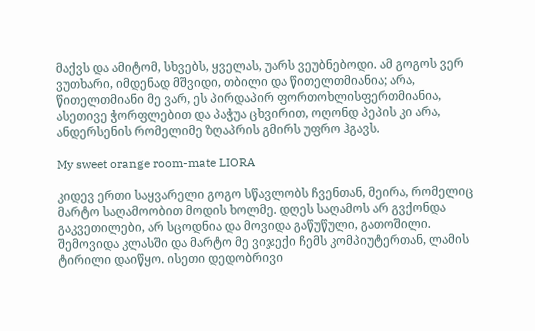მაქვს და ამიტომ, სხვებს, ყველას, უარს ვეუბნებოდი. ამ გოგოს ვერ ვუთხარი, იმდენად მშვიდი, თბილი და წითელთმიანია; არა, წითელთმიანი მე ვარ, ეს პირდაპირ ფორთოხლისფერთმიანია, ასეთივე ჭორფლებით და პაჭუა ცხვირით, ოღონდ პეპის კი არა, ანდერსენის რომელიმე ზღაპრის გმირს უფრო ჰგავს.

My sweet orange room-mate LIORA

კიდევ ერთი საყვარელი გოგო სწავლობს ჩვენთან, მეირა, რომელიც მარტო საღამოობით მოდის ხოლმე. დღეს საღამოს არ გვქონდა გაკვეთილები, არ სცოდნია და მოვიდა გაწუწული, გათოშილი. შემოვიდა კლასში და მარტო მე ვიჯექი ჩემს კომპიუტერთან, ლამის ტირილი დაიწყო. ისეთი დედობრივი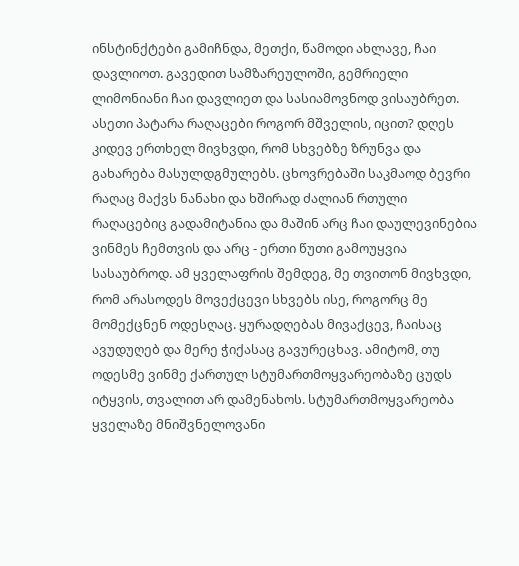ინსტინქტები გამიჩნდა, მეთქი, წამოდი ახლავე, ჩაი დავლიოთ. გავედით სამზარეულოში, გემრიელი ლიმონიანი ჩაი დავლიეთ და სასიამოვნოდ ვისაუბრეთ.
ასეთი პატარა რაღაცები როგორ მშველის, იცით? დღეს კიდევ ერთხელ მივხვდი, რომ სხვებზე ზრუნვა და გახარება მასულდგმულებს. ცხოვრებაში საკმაოდ ბევრი რაღაც მაქვს ნანახი და ხშირად ძალიან რთული რაღაცებიც გადამიტანია და მაშინ არც ჩაი დაულევინებია ვინმეს ჩემთვის და არც - ერთი წუთი გამოუყვია სასაუბროდ. ამ ყველაფრის შემდეგ, მე თვითონ მივხვდი, რომ არასოდეს მოვექცევი სხვებს ისე, როგორც მე მომექცნენ ოდესღაც. ყურადღებას მივაქცევ, ჩაისაც ავუდუღებ და მერე ჭიქასაც გავურეცხავ. ამიტომ, თუ ოდესმე ვინმე ქართულ სტუმართმოყვარეობაზე ცუდს იტყვის, თვალით არ დამენახოს. სტუმართმოყვარეობა ყველაზე მნიშვნელოვანი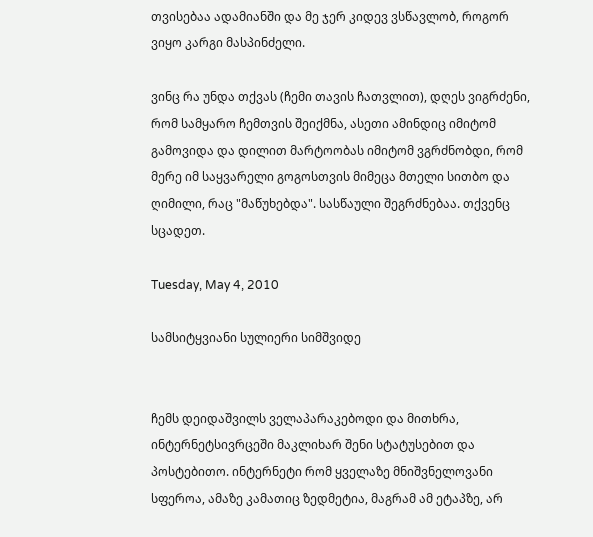თვისებაა ადამიანში და მე ჯერ კიდევ ვსწავლობ, როგორ ვიყო კარგი მასპინძელი.

ვინც რა უნდა თქვას (ჩემი თავის ჩათვლით), დღეს ვიგრძენი, რომ სამყარო ჩემთვის შეიქმნა, ასეთი ამინდიც იმიტომ გამოვიდა და დილით მარტოობას იმიტომ ვგრძნობდი, რომ მერე იმ საყვარელი გოგოსთვის მიმეცა მთელი სითბო და ღიმილი, რაც "მაწუხებდა". სასწაული შეგრძნებაა. თქვენც სცადეთ.

Tuesday, May 4, 2010

სამსიტყვიანი სულიერი სიმშვიდე


ჩემს დეიდაშვილს ველაპარაკებოდი და მითხრა, ინტერნეტსივრცეში მაკლიხარ შენი სტატუსებით და პოსტებითო. ინტერნეტი რომ ყველაზე მნიშვნელოვანი სფეროა, ამაზე კამათიც ზედმეტია, მაგრამ ამ ეტაპზე, არ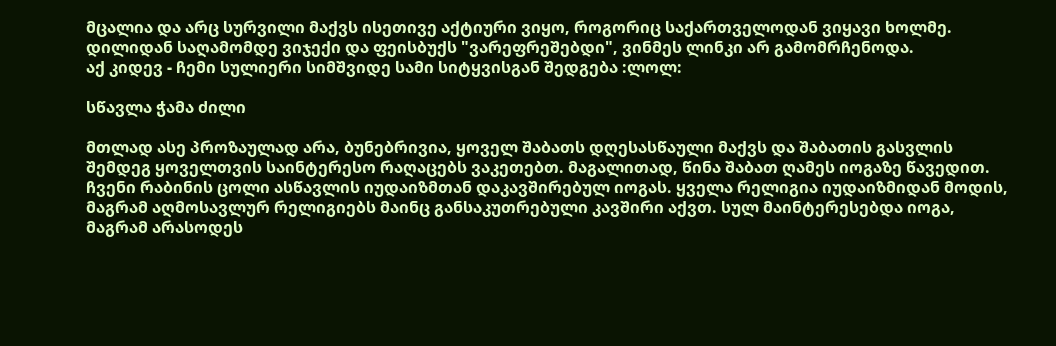მცალია და არც სურვილი მაქვს ისეთივე აქტიური ვიყო, როგორიც საქართველოდან ვიყავი ხოლმე. დილიდან საღამომდე ვიჯექი და ფეისბუქს "ვარეფრეშებდი", ვინმეს ლინკი არ გამომრჩენოდა.
აქ კიდევ - ჩემი სულიერი სიმშვიდე სამი სიტყვისგან შედგება :ლოლ:

სწავლა ჭამა ძილი

მთლად ასე პროზაულად არა, ბუნებრივია, ყოველ შაბათს დღესასწაული მაქვს და შაბათის გასვლის შემდეგ ყოველთვის საინტერესო რაღაცებს ვაკეთებთ. მაგალითად, წინა შაბათ ღამეს იოგაზე წავედით. ჩვენი რაბინის ცოლი ასწავლის იუდაიზმთან დაკავშირებულ იოგას. ყველა რელიგია იუდაიზმიდან მოდის, მაგრამ აღმოსავლურ რელიგიებს მაინც განსაკუთრებული კავშირი აქვთ. სულ მაინტერესებდა იოგა, მაგრამ არასოდეს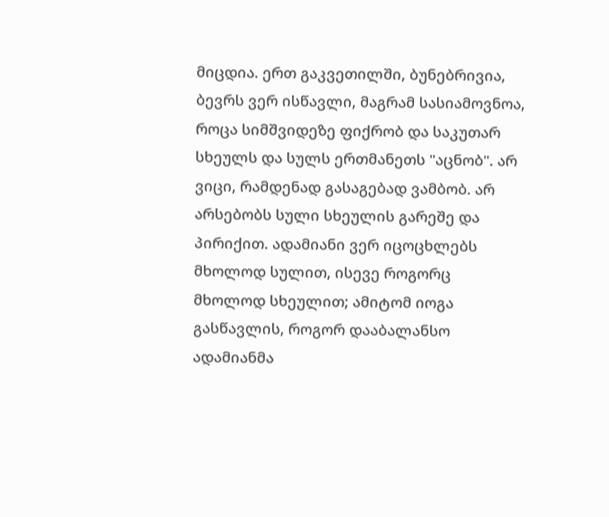მიცდია. ერთ გაკვეთილში, ბუნებრივია, ბევრს ვერ ისწავლი, მაგრამ სასიამოვნოა, როცა სიმშვიდეზე ფიქრობ და საკუთარ სხეულს და სულს ერთმანეთს "აცნობ". არ ვიცი, რამდენად გასაგებად ვამბობ. არ არსებობს სული სხეულის გარეშე და პირიქით. ადამიანი ვერ იცოცხლებს მხოლოდ სულით, ისევე როგორც მხოლოდ სხეულით; ამიტომ იოგა გასწავლის, როგორ დააბალანსო ადამიანმა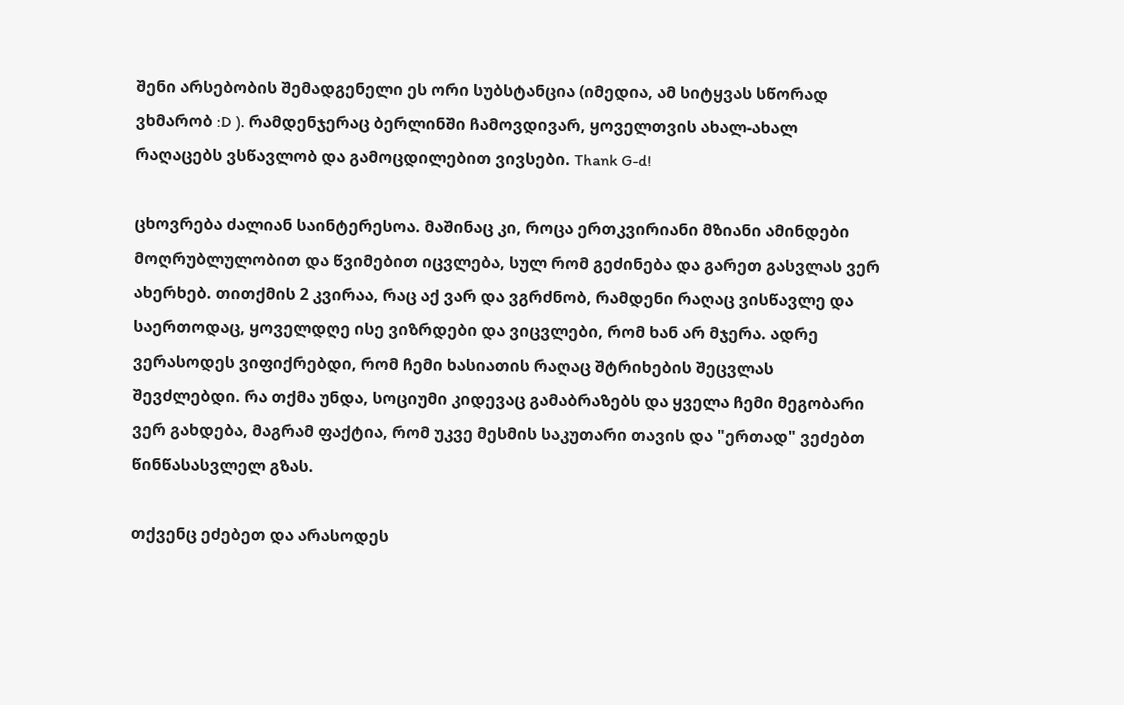შენი არსებობის შემადგენელი ეს ორი სუბსტანცია (იმედია, ამ სიტყვას სწორად ვხმარობ :D ). რამდენჯერაც ბერლინში ჩამოვდივარ, ყოველთვის ახალ-ახალ რაღაცებს ვსწავლობ და გამოცდილებით ვივსები. Thank G-d!

ცხოვრება ძალიან საინტერესოა. მაშინაც კი, როცა ერთკვირიანი მზიანი ამინდები მოღრუბლულობით და წვიმებით იცვლება, სულ რომ გეძინება და გარეთ გასვლას ვერ ახერხებ. თითქმის 2 კვირაა, რაც აქ ვარ და ვგრძნობ, რამდენი რაღაც ვისწავლე და საერთოდაც, ყოველდღე ისე ვიზრდები და ვიცვლები, რომ ხან არ მჯერა. ადრე ვერასოდეს ვიფიქრებდი, რომ ჩემი ხასიათის რაღაც შტრიხების შეცვლას შევძლებდი. რა თქმა უნდა, სოციუმი კიდევაც გამაბრაზებს და ყველა ჩემი მეგობარი ვერ გახდება, მაგრამ ფაქტია, რომ უკვე მესმის საკუთარი თავის და "ერთად" ვეძებთ წინწასასვლელ გზას.

თქვენც ეძებეთ და არასოდეს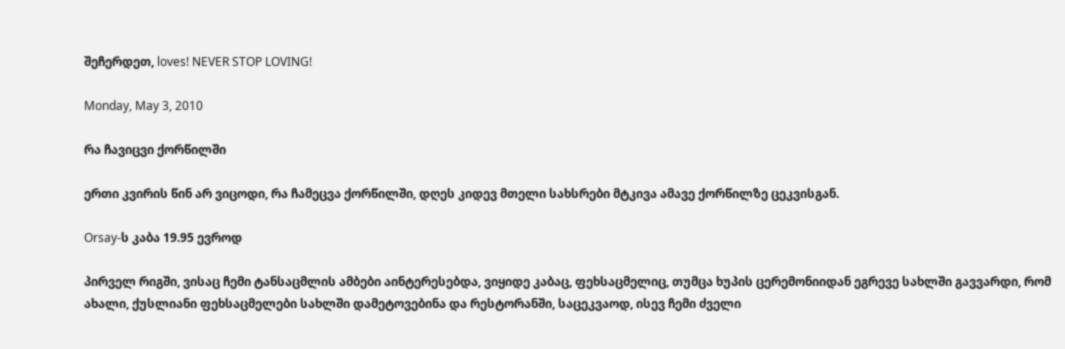შეჩერდეთ, loves! NEVER STOP LOVING!

Monday, May 3, 2010

რა ჩავიცვი ქორწილში

ერთი კვირის წინ არ ვიცოდი, რა ჩამეცვა ქორწილში, დღეს კიდევ მთელი სახსრები მტკივა ამავე ქორწილზე ცეკვისგან.

Orsay-ს კაბა 19.95 ევროდ

პირველ რიგში, ვისაც ჩემი ტანსაცმლის ამბები აინტერესებდა, ვიყიდე კაბაც, ფეხსაცმელიც, თუმცა ხუპის ცერემონიიდან ეგრევე სახლში გავვარდი, რომ ახალი, ქუსლიანი ფეხსაცმელები სახლში დამეტოვებინა და რესტორანში, საცეკვაოდ, ისევ ჩემი ძველი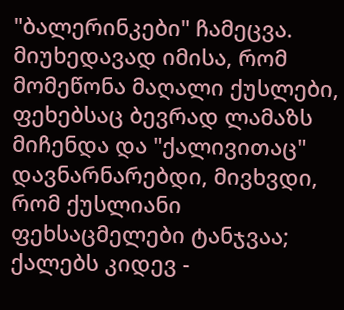"ბალერინკები" ჩამეცვა. მიუხედავად იმისა, რომ მომეწონა მაღალი ქუსლები, ფეხებსაც ბევრად ლამაზს მიჩენდა და "ქალივითაც" დავნარნარებდი, მივხვდი, რომ ქუსლიანი ფეხსაცმელები ტანჯვაა; ქალებს კიდევ -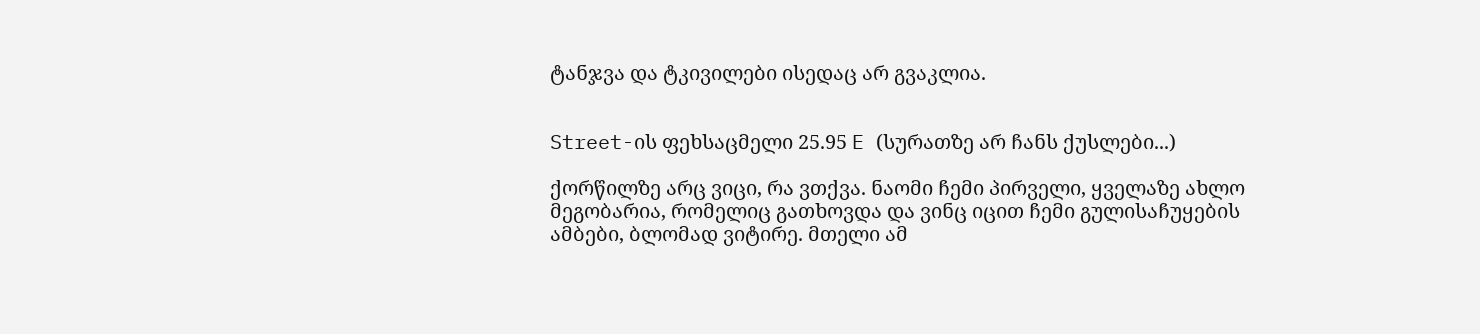ტანჯვა და ტკივილები ისედაც არ გვაკლია.


Street-ის ფეხსაცმელი 25.95 E (სურათზე არ ჩანს ქუსლები...)

ქორწილზე არც ვიცი, რა ვთქვა. ნაომი ჩემი პირველი, ყველაზე ახლო მეგობარია, რომელიც გათხოვდა და ვინც იცით ჩემი გულისაჩუყების ამბები, ბლომად ვიტირე. მთელი ამ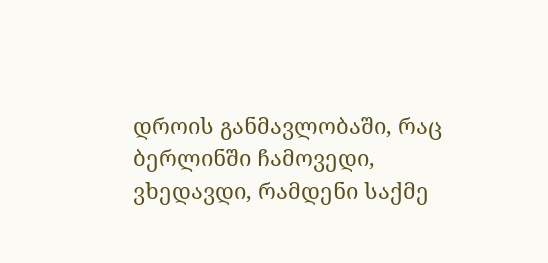დროის განმავლობაში, რაც ბერლინში ჩამოვედი, ვხედავდი, რამდენი საქმე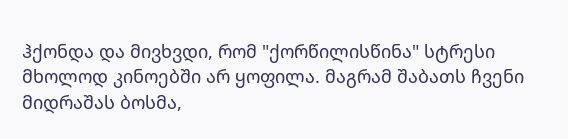ჰქონდა და მივხვდი, რომ "ქორწილისწინა" სტრესი მხოლოდ კინოებში არ ყოფილა. მაგრამ შაბათს ჩვენი მიდრაშას ბოსმა,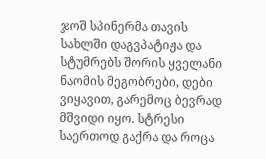ჯოშ სპინერმა თავის სახლში დაგვპატიჟა და სტუმრებს შორის ყველანი ნაომის მეგობრები, დები ვიყავით, გარემოც ბევრად მშვიდი იყო. სტრესი საერთოდ გაქრა და როცა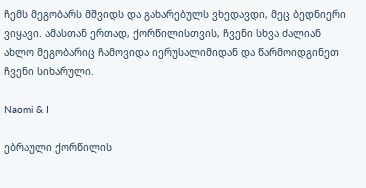ჩემს მეგობარს მშვიდს და გახარებულს ვხედავდი, მეც ბედნიერი ვიყავი. ამასთან ერთად, ქორწილისთვის, ჩვენი სხვა ძალიან ახლო მეგობარიც ჩამოვიდა იერუსალიმიდან და წარმოიდგინეთ ჩვენი სიხარული.

Naomi & I

ებრაული ქორწილის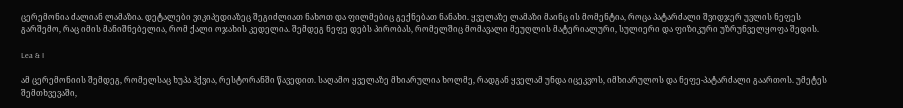ცერემონია ძალიან ლამაზია. დეტალები ვიკიპედიაზეც შეგიძლიათ ნახოთ და ფილმებიც გექნებათ ნანახი. ყველაზე ლამაზი მაინც ის მომენტია, როცა პატარძალი შვიდჯერ უვლის ნეფეს გარშემო, რაც იმის მანიშნებელია, რომ ქალი ოჯახის კედელია. შემდეგ ნეფე დებს პირობას, რომელშიც მომავალი მეუღლის მატერიალური, სულიერი და ფიზიკური უზრუნველყოფა შედის.

Lea & I

ამ ცერემონიის შემდეგ, რომელსაც ხუპა ჰქვია, რესტორანში წავედით. საღამო ყველაზე მხიარულია ხოლმე, რადგან ყველამ უნდა იცეკვოს, იმხიარულოს და ნეფე-პატარძალი გაართოს. უმეტეს შემთხვევაში,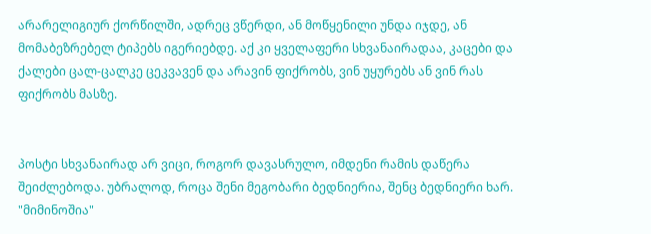არარელიგიურ ქორწილში, ადრეც ვწერდი, ან მოწყენილი უნდა იჯდე, ან მომაბეზრებელ ტიპებს იგერიებდე. აქ კი ყველაფერი სხვანაირადაა, კაცები და ქალები ცალ-ცალკე ცეკვავენ და არავინ ფიქრობს, ვინ უყურებს ან ვინ რას ფიქრობს მასზე.


პოსტი სხვანაირად არ ვიცი, როგორ დავასრულო, იმდენი რამის დაწერა შეიძლებოდა. უბრალოდ, როცა შენი მეგობარი ბედნიერია, შენც ბედნიერი ხარ. "მიმინოშია"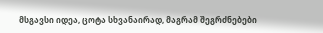მსგავსი იდეა, ცოტა სხვანაირად, მაგრამ შეგრძნებები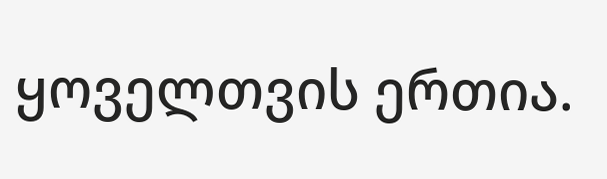ყოველთვის ერთია.